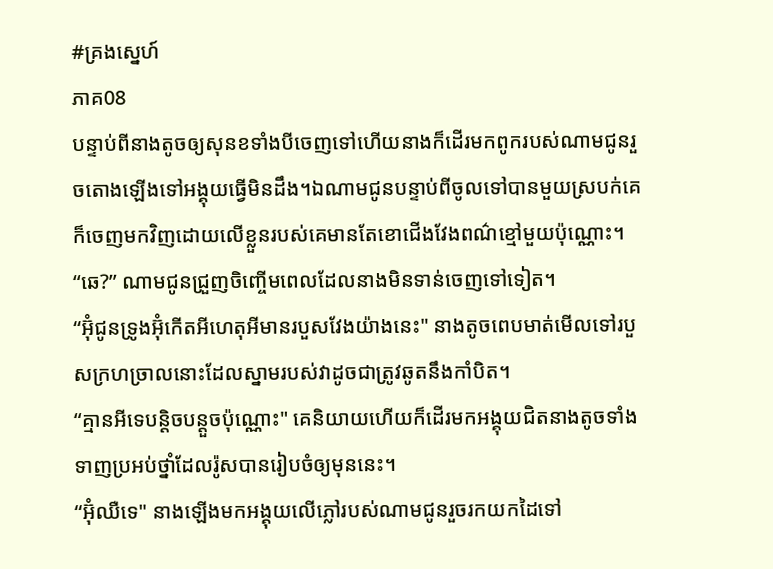#គ្រងស្នេហ៍
ភាគ08
បន្ទាប់ពីនាងតូចឲ្យសុនខទាំងបីចេញទៅហើយនាងក៏ដើរមកពូករបស់ណាមជូនរួចតោងឡើងទៅអង្គុយធ្វើមិនដឹង។ឯណាមជូនបន្ទាប់ពីចូលទៅបានមួយស្របក់គេក៏ចេញមកវិញដោយលើខ្លួនរបស់គេមានតែខោជើងវែងពណ៌ខ្មៅមួយប៉ុណ្ណោះ។
“ឆេ?” ណាមជូនជ្រួញចិញ្ចើមពេលដែលនាងមិនទាន់ចេញទៅទៀត។
“អ៊ុំជូនទ្រូងអ៊ុំកើតអីហេតុអីមានរបួសវែងយ៉ាងនេះ" នាងតូចពេបមាត់មើលទៅរបួសក្រហច្រាលនោះដែលស្នាមរបស់វាដូចជាត្រូវឆូតនឹងកាំបិត។
“គ្មានអីទេបន្តិចបន្តួចប៉ុណ្ណោះ" គេនិយាយហើយក៏ដើរមកអង្គុយជិតនាងតូចទាំងទាញប្រអប់ថ្នាំដែលរ៉ូសបានរៀបចំឲ្យមុននេះ។
“អ៊ុំឈឺទេ" នាងឡើងមកអង្គុយលើភ្លៅរបស់ណាមជូនរួចរកយកដៃទៅ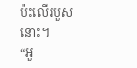ប៉ះលើរបួសនោះ។
“អួ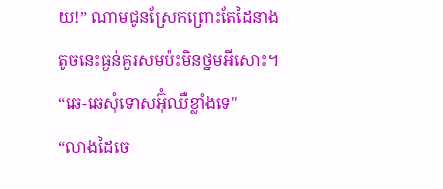យ!” ណាមជូនស្រែកព្រោះតែដៃនាងតូចនេះធ្ងន់គួរសមប៉ះមិនថ្នមអីសោះ។
“ឆេ-ឆេសុំទោសអ៊ុំឈឺខ្លាំងទេ"
“លាងដៃចេ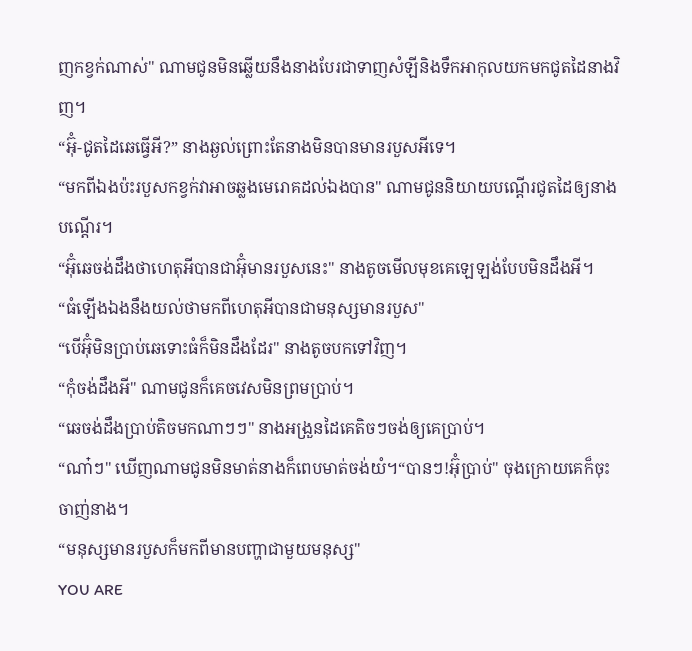ញកខ្វក់ណាស់" ណាមជូនមិនឆ្លើយនឹងនាងបែរជាទាញសំឡីនិងទឹកអាកុលយកមកជូតដៃនាងវិញ។
“អ៊ុំ-ជូតដៃឆេធ្វើអី?” នាងឆ្ងល់ព្រោះតែនាងមិនបានមានរបួសអីទេ។
“មកពីឯងប៉ះរបួសកខ្វក់វាអាចឆ្លងមេរោគដល់ឯងបាន" ណាមជូននិយាយបណ្ដើរជូតដៃឲ្យនាងបណ្ដើរ។
“អ៊ុំឆេចង់ដឹងថាហេតុអីបានជាអ៊ុំមានរបួសនេះ" នាងតូចមើលមុខគេឡេឡង់បែបមិនដឹងអី។
“ធំឡើងឯងនឹងយល់ថាមកពីហេតុអីបានជាមនុស្សមានរបួស"
“បើអ៊ុំមិនប្រាប់ឆេទោះធំក៏មិនដឹងដែរ" នាងតូចបកទៅវិញ។
“កុំចង់ដឹងអី" ណាមជូនក៏គេចវេសមិនព្រមប្រាប់។
“ឆេចង់ដឹងប្រាប់តិចមកណាៗៗ" នាងអង្រួនដៃគេតិចៗចង់ឲ្យគេប្រាប់។
“ណា៎ៗ" ឃើញណាមជូនមិនមាត់នាងក៏ពេបមាត់ចង់យំ។“បានៗ!អ៊ុំប្រាប់" ចុងក្រោយគេក៏ចុះចាញ់នាង។
“មនុស្សមានរបួសក៏មកពីមានបញ្ហាជាមួយមនុស្ស"
YOU ARE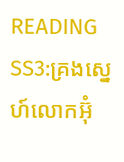READING
SS3:គ្រងស្នេហ៍លោកអ៊ុំ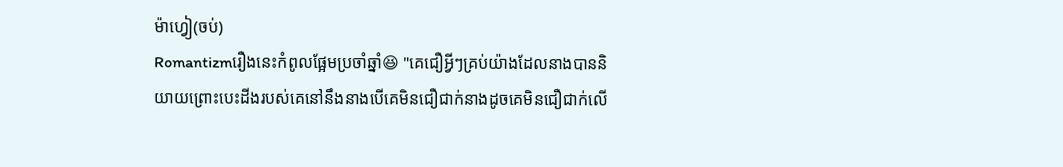ម៉ាហ្វៀ(ចប់)
Romantizmរឿងនេះកំពូលផ្អែមប្រចាំឆ្នាំ😆 "គេជឿអ្វីៗគ្រប់យ៉ាងដែលនាងបាននិយាយព្រោះបេះដីងរបស់គេនៅនឹងនាងបើគេមិនជឿជាក់នាងដូចគេមិនជឿជាក់លើ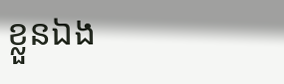ខ្លួនឯង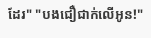ដែរ" "បងជឿជាក់លើអូន!"